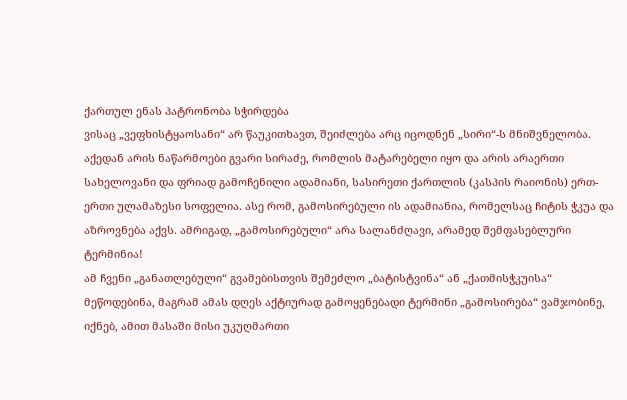ქართულ ენას პატრონობა სჭირდება
ვისაც „ვეფხისტყაოსანი“ არ წაუკითხავთ, შეიძლება არც იცოდნენ „სირი“-ს მნიშვნელობა. აქედან არის ნაწარმოები გვარი სირაძე, რომლის მატარებელი იყო და არის არაერთი სახელოვანი და ფრიად გამოჩენილი ადამიანი, სასირეთი ქართლის (კასპის რაიონის) ერთ-ერთი ულამაზესი სოფელია. ასე რომ, გამოსირებული ის ადამიანია, რომელსაც ჩიტის ჭკუა და აზროვნება აქვს. ამრიგად, „გამოსირებული“ არა სალანძღავი, არამედ შემფასებლური ტერმინია!
ამ ჩვენი „განათლებული“ გვამებისთვის შემეძლო „ბატისტვინა“ ან „ქათმისჭკუისა“ მეწოდებინა, მაგრამ ამას დღეს აქტიურად გამოყენებადი ტერმინი „გამოსირება“ ვამჯობინე, იქნებ, ამით მასაში მისი უკუღმართი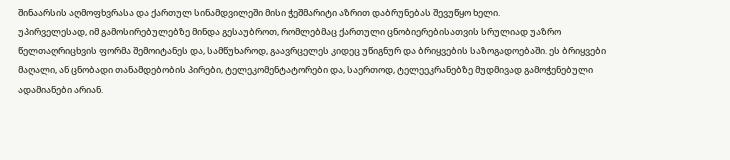შინაარსის აღმოფხვრასა და ქართულ სინამდვილეში მისი ჭეშმარიტი აზრით დაბრუნებას შევუწყო ხელი.
უპირველესად, იმ გამოსირებულებზე მინდა გესაუბროთ, რომლებმაც ქართული ცნობიერებისათვის სრულიად უაზრო წელთაღრიცხვის ფორმა შემოიტანეს და, სამწუხაროდ, გაავრცელეს კიდეც უწიგნურ და ბრიყვების საზოგადოებაში. ეს ბრიყვები მაღალი, ან ცნობადი თანამდებობის პირები, ტელეკომენტატორები და, საერთოდ, ტელეეკრანებზე მუდმივად გამოჭენებული ადამიანები არიან.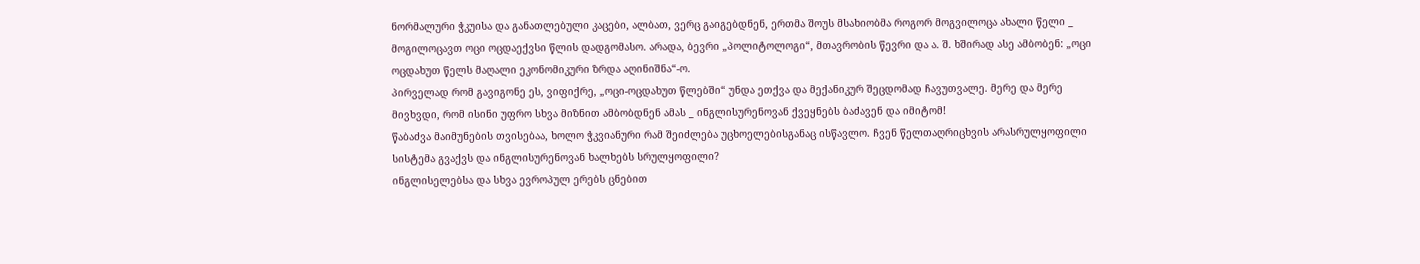ნორმალური ჭკუისა და განათლებული კაცები, ალბათ, ვერც გაიგებდნენ, ერთმა შოუს მსახიობმა როგორ მოგვილოცა ახალი წელი _ მოგილოცავთ ოცი ოცდაექვსი წლის დადგომასო. არადა, ბევრი „პოლიტოლოგი“, მთავრობის წევრი და ა. შ. ხშირად ასე ამბობენ: „ოცი ოცდახუთ წელს მაღალი ეკონომიკური ზრდა აღინიშნა“-ო.
პირველად რომ გავიგონე ეს, ვიფიქრე, „ოცი-ოცდახუთ წლებში“ უნდა ეთქვა და მექანიკურ შეცდომად ჩავუთვალე. მერე და მერე მივხვდი, რომ ისინი უფრო სხვა მიზნით ამბობდნენ ამას _ ინგლისურენოვან ქვეყნებს ბაძავენ და იმიტომ!
წაბაძვა მაიმუნების თვისებაა, ხოლო ჭკვიანური რამ შეიძლება უცხოელებისგანაც ისწავლო. ჩვენ წელთაღრიცხვის არასრულყოფილი სისტემა გვაქვს და ინგლისურენოვან ხალხებს სრულყოფილი?
ინგლისელებსა და სხვა ევროპულ ერებს ცნებით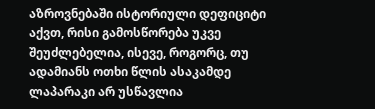აზროვნებაში ისტორიული დეფიციტი აქვთ, რისი გამოსწორება უკვე შეუძლებელია, ისევე, როგორც, თუ ადამიანს ოთხი წლის ასაკამდე ლაპარაკი არ უსწავლია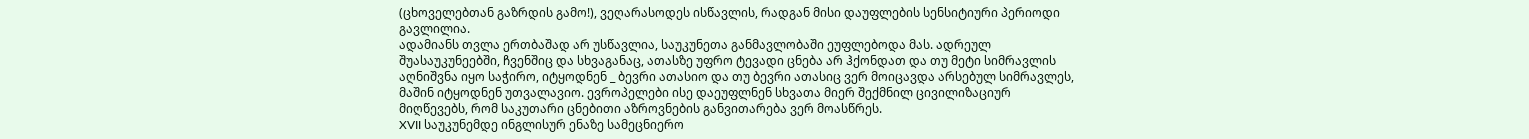(ცხოველებთან გაზრდის გამო!), ვეღარასოდეს ისწავლის, რადგან მისი დაუფლების სენსიტიური პერიოდი გავლილია.
ადამიანს თვლა ერთბაშად არ უსწავლია, საუკუნეთა განმავლობაში ეუფლებოდა მას. ადრეულ შუასაუკუნეებში, ჩვენშიც და სხვაგანაც, ათასზე უფრო ტევადი ცნება არ ჰქონდათ და თუ მეტი სიმრავლის აღნიშვნა იყო საჭირო, იტყოდნენ _ ბევრი ათასიო და თუ ბევრი ათასიც ვერ მოიცავდა არსებულ სიმრავლეს, მაშინ იტყოდნენ უთვალავიო. ევროპელები ისე დაეუფლნენ სხვათა მიერ შექმნილ ცივილიზაციურ მიღწევებს, რომ საკუთარი ცნებითი აზროვნების განვითარება ვერ მოასწრეს.
XVII საუკუნემდე ინგლისურ ენაზე სამეცნიერო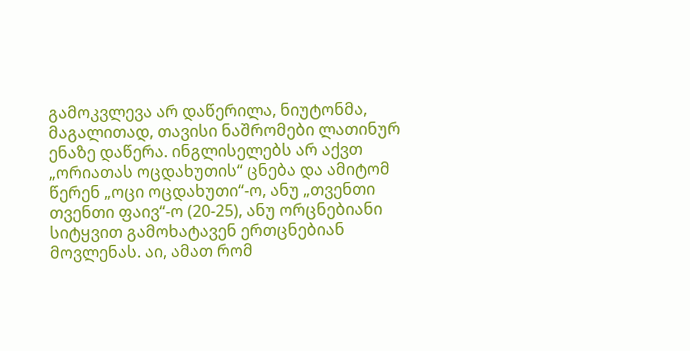გამოკვლევა არ დაწერილა, ნიუტონმა, მაგალითად, თავისი ნაშრომები ლათინურ ენაზე დაწერა. ინგლისელებს არ აქვთ „ორიათას ოცდახუთის“ ცნება და ამიტომ წერენ „ოცი ოცდახუთი“-ო, ანუ „თვენთი თვენთი ფაივ“-ო (20-25), ანუ ორცნებიანი სიტყვით გამოხატავენ ერთცნებიან მოვლენას. აი, ამათ რომ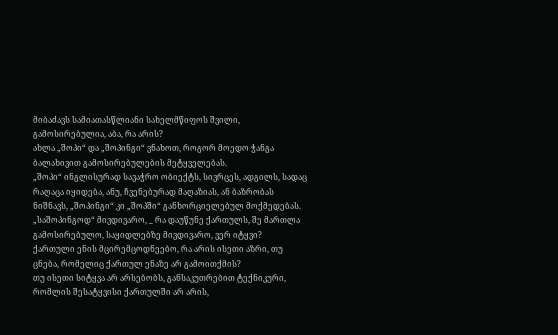მიბაძავს სამიათასწლიანი სახელმწიფოს შვილი, გამოსირებულია, აბა, რა არის?
ახლა „შოპი“ და „შოპინგი“ ვნახოთ, როგორ მოედო ჭანგა ბალახივით გამოსირებულების მეტყველებას.
„შოპი“ ინგლისურად სავაჭრო ობიექტს, სივრცეს, ადგილს, სადაც რაღაცა იყიდება, ანუ, ჩვენებურად მაღაზიას, ან ბაზრობას ნიშნავს, „შოპინგი“ კი „შოპში“ განხორციელებულ მოქმედებას. „საშოპინგოდ“ მივდივარო, _ რა დაუწუნე ქართულს, შე მართლა გამოსირებულო, საყიდლებზე მივდივარო, ვერ იტყვი?
ქართული ენის მცირემცოდნეებო, რა არის ისეთი აზრი, თუ ცნება, რომელიც ქართულ ენაზე არ გამოითქმის?
თუ ისეთი სიტყვა არ არსებობს, განსაკუთრებით ტექნიკური, რომლის შესატყვისი ქართულში არ არის,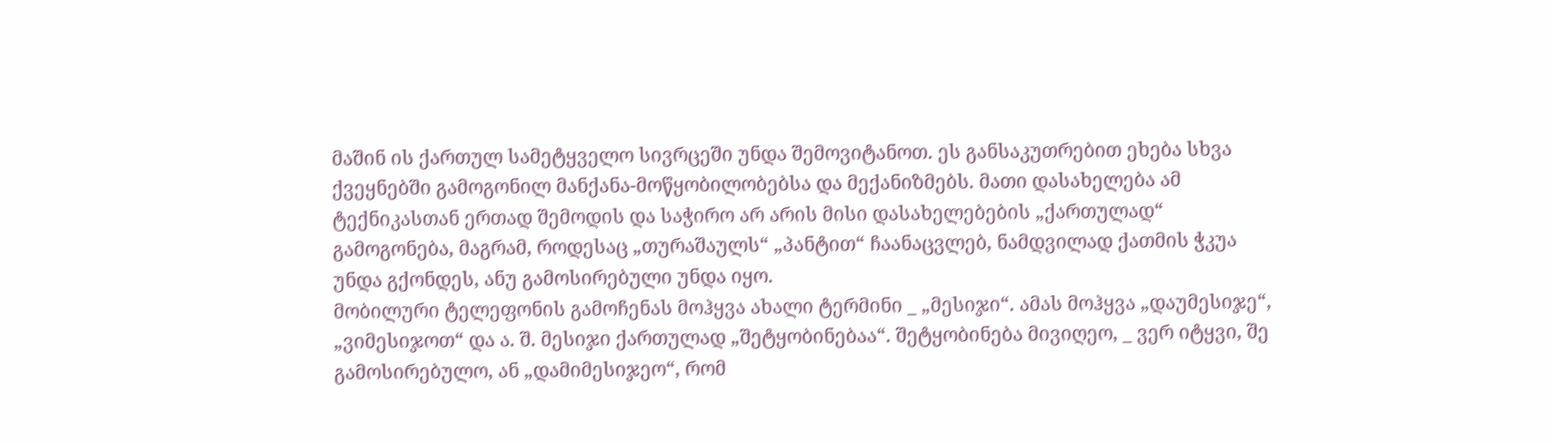მაშინ ის ქართულ სამეტყველო სივრცეში უნდა შემოვიტანოთ. ეს განსაკუთრებით ეხება სხვა ქვეყნებში გამოგონილ მანქანა-მოწყობილობებსა და მექანიზმებს. მათი დასახელება ამ ტექნიკასთან ერთად შემოდის და საჭირო არ არის მისი დასახელებების „ქართულად“ გამოგონება, მაგრამ, როდესაც „თურაშაულს“ „პანტით“ ჩაანაცვლებ, ნამდვილად ქათმის ჭკუა უნდა გქონდეს, ანუ გამოსირებული უნდა იყო.
მობილური ტელეფონის გამოჩენას მოჰყვა ახალი ტერმინი _ „მესიჯი“. ამას მოჰყვა „დაუმესიჯე“, „ვიმესიჯოთ“ და ა. შ. მესიჯი ქართულად „შეტყობინებაა“. შეტყობინება მივიღეო, _ ვერ იტყვი, შე გამოსირებულო, ან „დამიმესიჯეო“, რომ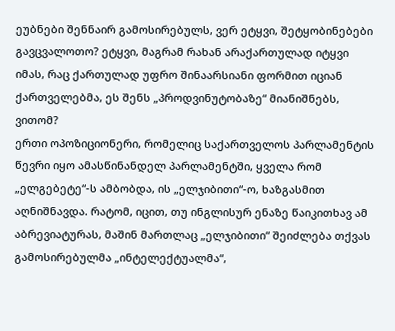ეუბნები შენნაირ გამოსირებულს, ვერ ეტყვი, შეტყობინებები გავცვალოთო? ეტყვი, მაგრამ რახან არაქართულად იტყვი იმას, რაც ქართულად უფრო შინაარსიანი ფორმით იციან ქართველებმა, ეს შენს „პროდვინუტობაზე“ მიანიშნებს, ვითომ?
ერთი ოპოზიციონერი, რომელიც საქართველოს პარლამენტის წევრი იყო ამასწინანდელ პარლამენტში, ყველა რომ „ელგებეტე“-ს ამბობდა, ის „ელჯიბითი“-ო, ხაზგასმით აღნიშნავდა. რატომ, იცით, თუ ინგლისურ ენაზე წაიკითხავ ამ აბრევიატურას, მაშინ მართლაც „ელჯიბითი“ შეიძლება თქვას გამოსირებულმა „ინტელექტუალმა“,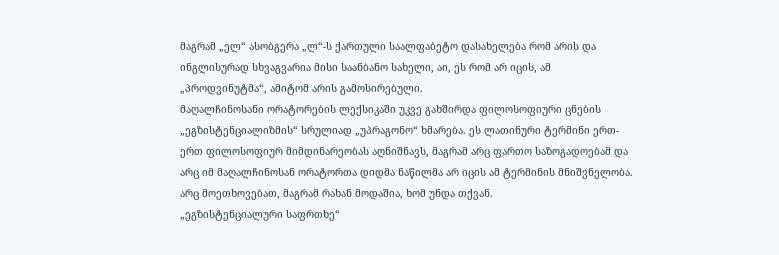მაგრამ „ელ“ ასობგერა „ლ“-ს ქართული საალფაბეტო დასახელება რომ არის და ინგლისურად სხვაგვარია მისი საანბანო სახელი, აი, ეს რომ არ იცის, ამ „პროდვინუტმა“, ამიტომ არის გამოსირებული.
მაღალჩინოსანი ორატორების ლექსიკაში უკვე გახშირდა ფილოსოფიური ცნების „ეგზისტენციალიზმის“ სრულიად „უპრაგონო“ ხმარება. ეს ლათინური ტერმინი ერთ-ერთ ფილოსოფიურ მიმდინარეობას აღნიშნავს, მაგრამ არც ფართო საზოგადოებამ და არც იმ მაღალჩინოსან ორატორთა დიდმა ნაწილმა არ იცის ამ ტერმინის მნიშვნელობა. არც მოეთხოვებათ, მაგრამ რახან მოდაშია, ხომ უნდა თქვან.
„ეგზისტენციალური საფრთხე“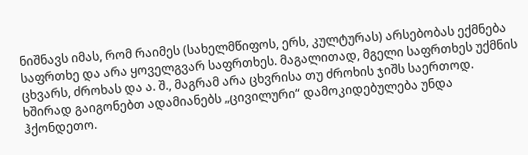ნიშნავს იმას, რომ რაიმეს (სახელმწიფოს, ერს, კულტურას) არსებობას ექმნება საფრთხე და არა ყოველგვარ საფრთხეს. მაგალითად, მგელი საფრთხეს უქმნის ცხვარს, ძროხას და ა. შ., მაგრამ არა ცხვრისა თუ ძროხის ჯიშს საერთოდ.
ხშირად გაიგონებთ ადამიანებს „ცივილური“ დამოკიდებულება უნდა ჰქონდეთო.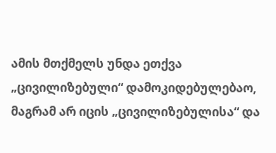ამის მთქმელს უნდა ეთქვა „ცივილიზებული“ დამოკიდებულებაო, მაგრამ არ იცის „ცივილიზებულისა“ და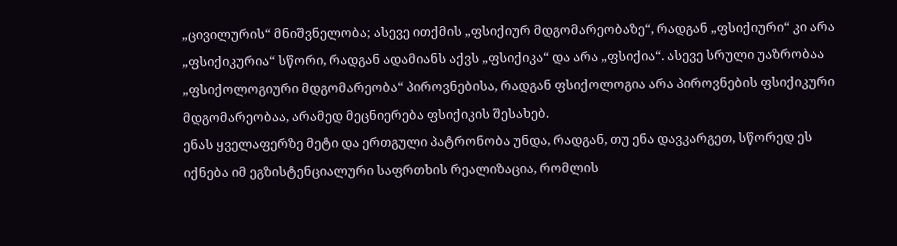„ცივილურის“ მნიშვნელობა; ასევე ითქმის „ფსიქიურ მდგომარეობაზე“, რადგან „ფსიქიური“ კი არა „ფსიქიკურია“ სწორი, რადგან ადამიანს აქვს „ფსიქიკა“ და არა „ფსიქია“. ასევე სრული უაზრობაა „ფსიქოლოგიური მდგომარეობა“ პიროვნებისა, რადგან ფსიქოლოგია არა პიროვნების ფსიქიკური მდგომარეობაა, არამედ მეცნიერება ფსიქიკის შესახებ.
ენას ყველაფერზე მეტი და ერთგული პატრონობა უნდა, რადგან, თუ ენა დავკარგეთ, სწორედ ეს იქნება იმ ეგზისტენციალური საფრთხის რეალიზაცია, რომლის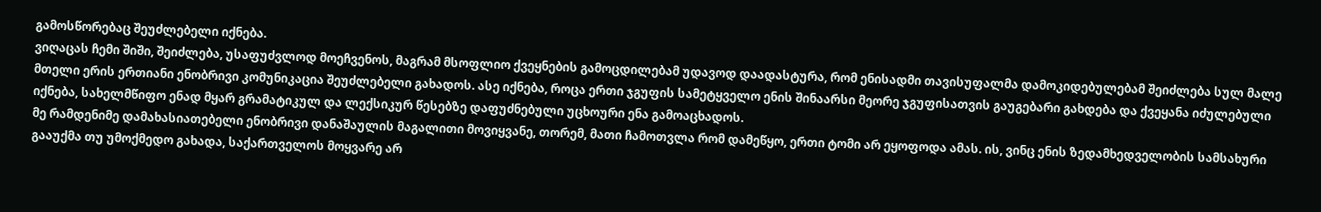გამოსწორებაც შეუძლებელი იქნება.
ვიღაცას ჩემი შიში, შეიძლება, უსაფუძვლოდ მოეჩვენოს, მაგრამ მსოფლიო ქვეყნების გამოცდილებამ უდავოდ დაადასტურა, რომ ენისადმი თავისუფალმა დამოკიდებულებამ შეიძლება სულ მალე მთელი ერის ერთიანი ენობრივი კომუნიკაცია შეუძლებელი გახადოს. ასე იქნება, როცა ერთი ჯგუფის სამეტყველო ენის შინაარსი მეორე ჯგუფისათვის გაუგებარი გახდება და ქვეყანა იძულებული იქნება, სახელმწიფო ენად მყარ გრამატიკულ და ლექსიკურ წესებზე დაფუძნებული უცხოური ენა გამოაცხადოს.
მე რამდენიმე დამახასიათებელი ენობრივი დანაშაულის მაგალითი მოვიყვანე, თორემ, მათი ჩამოთვლა რომ დამეწყო, ერთი ტომი არ ეყოფოდა ამას. ის, ვინც ენის ზედამხედველობის სამსახური გააუქმა თუ უმოქმედო გახადა, საქართველოს მოყვარე არ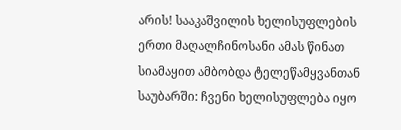არის! სააკაშვილის ხელისუფლების ერთი მაღალჩინოსანი ამას წინათ სიამაყით ამბობდა ტელეწამყვანთან საუბარში: ჩვენი ხელისუფლება იყო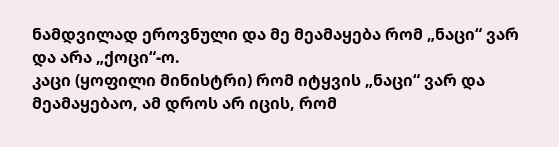ნამდვილად ეროვნული და მე მეამაყება რომ „ნაცი“ ვარ და არა „ქოცი“-ო.
კაცი (ყოფილი მინისტრი) რომ იტყვის „ნაცი“ ვარ და მეამაყებაო, ამ დროს არ იცის, რომ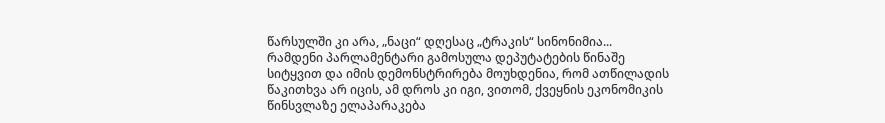წარსულში კი არა, „ნაცი“ დღესაც „ტრაკის“ სინონიმია...
რამდენი პარლამენტარი გამოსულა დეპუტატების წინაშე სიტყვით და იმის დემონსტრირება მოუხდენია, რომ ათწილადის წაკითხვა არ იცის, ამ დროს კი იგი, ვითომ, ქვეყნის ეკონომიკის წინსვლაზე ელაპარაკება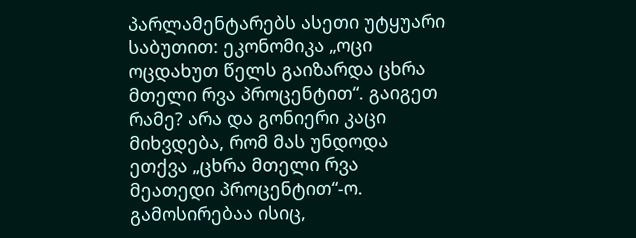პარლამენტარებს ასეთი უტყუარი საბუთით: ეკონომიკა „ოცი ოცდახუთ წელს გაიზარდა ცხრა მთელი რვა პროცენტით“. გაიგეთ რამე? არა და გონიერი კაცი მიხვდება, რომ მას უნდოდა ეთქვა „ცხრა მთელი რვა მეათედი პროცენტით“-ო.
გამოსირებაა ისიც,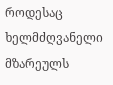როდესაც ხელმძღვანელი მზარეულს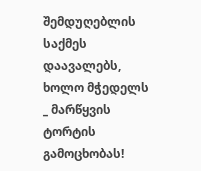შემდუღებლის საქმეს დაავალებს, ხოლო მჭედელს _ მარწყვის ტორტის გამოცხობას!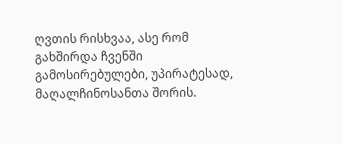ღვთის რისხვაა, ასე რომ გახშირდა ჩვენში გამოსირებულები, უპირატესად, მაღალჩინოსანთა შორის.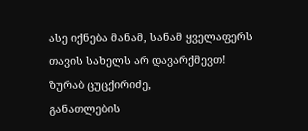ასე იქნება მანამ, სანამ ყველაფერს თავის სახელს არ დავარქმევთ!
ზურაბ ცუცქირიძე,
განათლების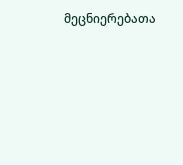მეცნიერებათა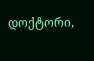დოქტორი,